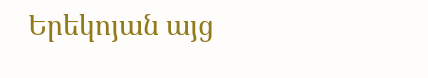Երեկոյան այց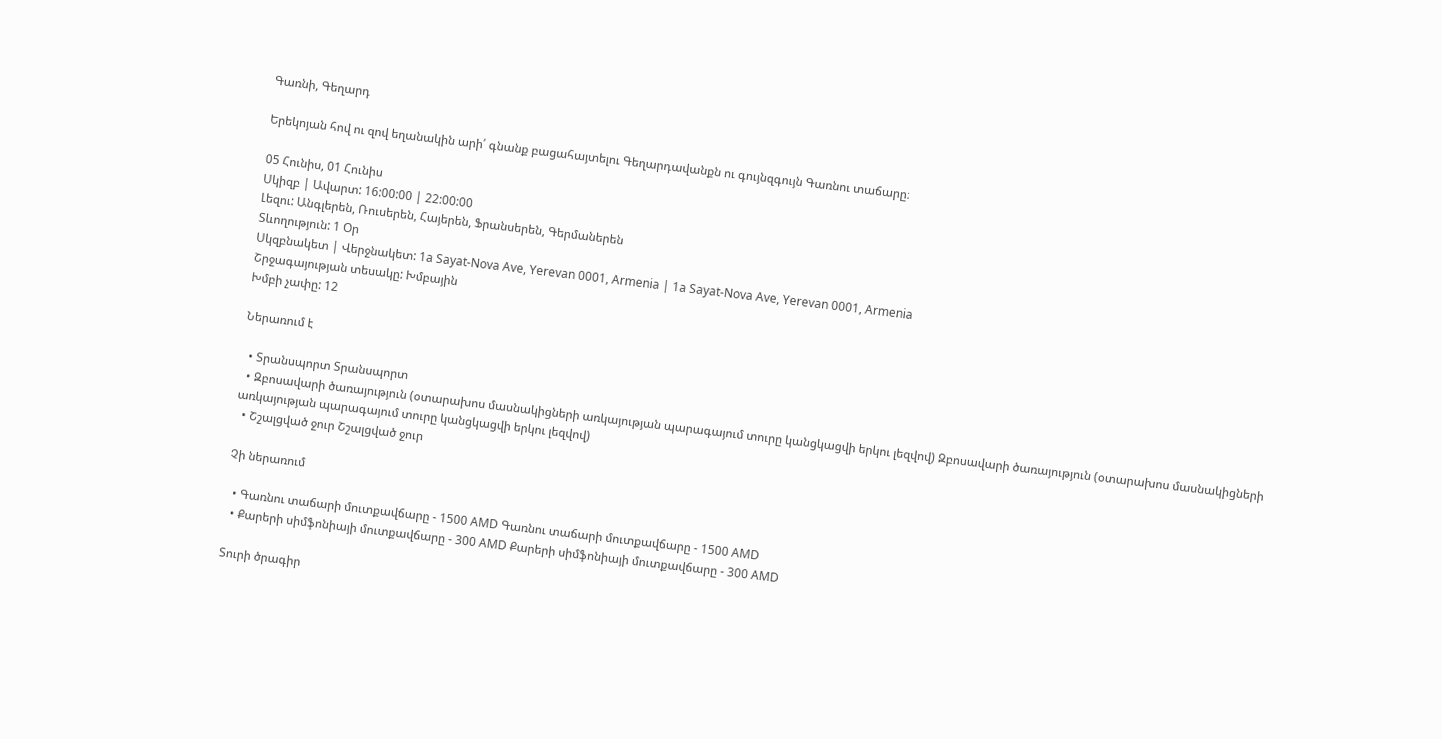Գառնի, Գեղարդ

Երեկոյան հով ու զով եղանակին արի՛ գնանք բացահայտելու Գեղարդավանքն ու գույնզգույն Գառնու տաճարը։

05 Հունիս, 01 Հունիս
Սկիզբ | Ավարտ: 16:00:00 | 22:00:00
Լեզու: Անգլերեն, Ռուսերեն, Հայերեն, Ֆրանսերեն, Գերմաներեն
Տևողություն: 1 Օր
Սկզբնակետ | Վերջնակետ: 1a Sayat-Nova Ave, Yerevan 0001, Armenia | 1a Sayat-Nova Ave, Yerevan 0001, Armenia
Շրջագայության տեսակը: Խմբային
Խմբի չափը: 12

Ներառում է

  • Տրանսպորտ Տրանսպորտ
  • Զբոսավարի ծառայություն (օտարախոս մասնակիցների առկայության պարագայում տուրը կանցկացվի երկու լեզվով) Զբոսավարի ծառայություն (օտարախոս մասնակիցների առկայության պարագայում տուրը կանցկացվի երկու լեզվով)
  • Շշալցված ջուր Շշալցված ջուր

Չի ներառում

  • Գառնու տաճարի մուտքավճարը - 1500 AMD Գառնու տաճարի մուտքավճարը - 1500 AMD
  • Քարերի սիմֆոնիայի մուտքավճարը - 300 AMD Քարերի սիմֆոնիայի մուտքավճարը - 300 AMD

Տուրի ծրագիր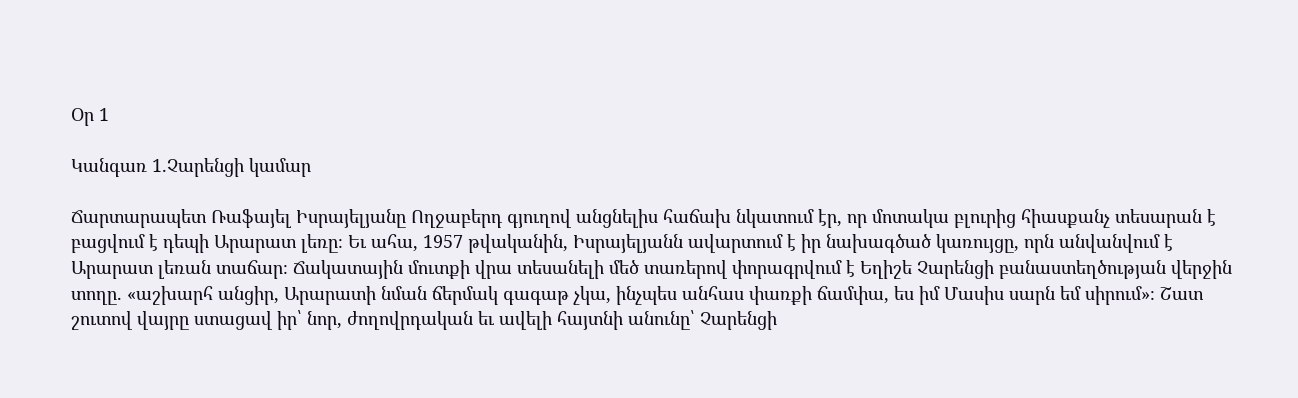Օր 1

Կանգառ 1.Չարենցի կամար

Ճարտարապետ Ռաֆայել Իսրայելյանը Ողջաբերդ գյուղով անցնելիս հաճախ նկատում էր, որ մոտակա բլուրից հիասքանչ տեսարան է բացվում է դեպի Արարատ լեռը։ Եւ ահա, 1957 թվականին, Իսրայելյանն ավարտում է իր նախագծած կառույցը, որն անվանվում է Արարատ լեռան տաճար։ Ճակատային մուտքի վրա տեսանելի մեծ տառերով փորագրվում է Եղիշե Չարենցի բանաստեղծության վերջին տողը. «աշխարհ անցիր, Արարատի նման ճերմակ գագաթ չկա, ինչպես անհաս փառքի ճամփա, ես իմ Մասիս սարն եմ սիրում»։ Շատ շուտով վայրը ստացավ իր՝ նոր, ժողովրդական եւ ավելի հայտնի անունը՝ Չարենցի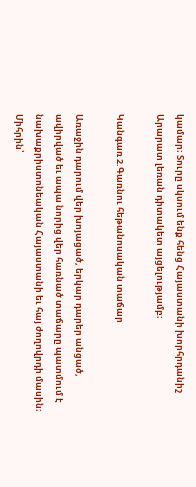կամար։ Տուրը սկսում ենք հենց Հայաստանի խորհրդանիշ Արարատ լեռան դիտակետ այցելությամբ։

Կանգառ 2.Գառնու հեթանոսական տաճար

Առաջին դարում վեր խոյացած, երկար դարեր անցած, ավիրված եւ ապա նորից վեր հառնած տաճարը պատմում է նախաքրիստոնեական Հայաստանի եւ հայ ժողովրդի մասին։ Միհրին՝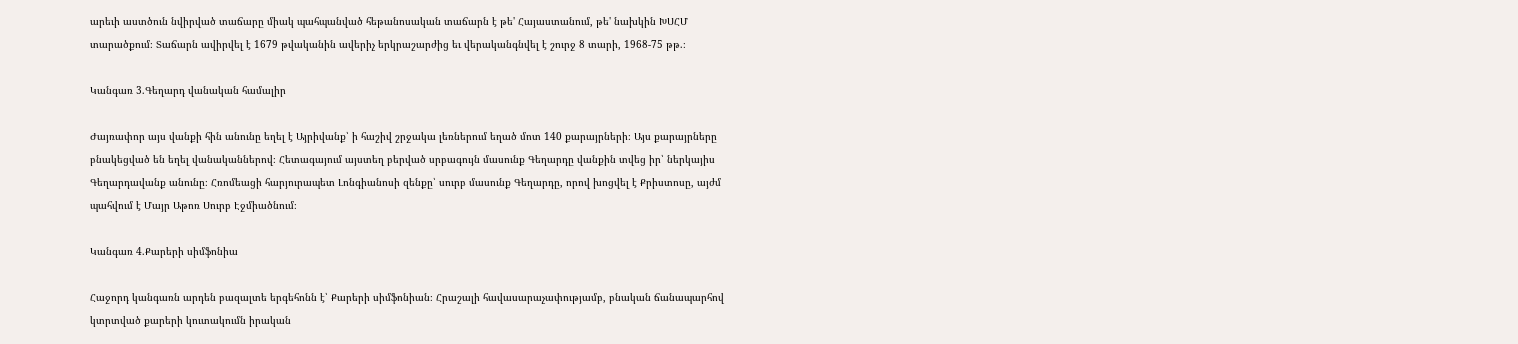արեւի աստծուն նվիրված տաճարը միակ պահպանված հեթանոսական տաճարն է թե' Հայաստանում, թե' նախկին ԽՍՀՄ տարածքում։ Տաճարն ավիրվել է 1679 թվականին ավերիչ երկրաշարժից եւ վերականգնվել է շուրջ 8 տարի, 1968-75 թթ.։

Կանգառ 3.Գեղարդ վանական համալիր

Ժայռափոր այս վանքի հին անունը եղել է Այրիվանք՝ ի հաշիվ շրջակա լեռներում եղած մոտ 140 քարայրների։ Այս քարայրները բնակեցված են եղել վանականներով։ Հետագայում այստեղ բերված սրբագույն մասունք Գեղարդը վանքին տվեց իր՝ ներկայիս Գեղարդավանք անունը։ Հռոմեացի հարյուրապետ Լոնգիանոսի զենքը՝ սուրբ մասունք Գեղարդը, որով խոցվել է Քրիստոսը, այժմ պահվում է Մայր Աթոռ Սուրբ Էջմիածնում։

Կանգառ 4.Քարերի սիմֆոնիա

Հաջորդ կանգառն արդեն բազալտե երգեհոնն է՝ Քարերի սիմֆոնիան։ Հրաշալի հավասարաչափությամբ, բնական ճանապարհով կտրտված քարերի կուտակումն իրական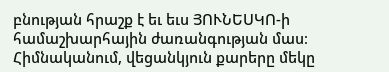բնության հրաշք է եւ եւս ՅՈՒՆԵՍԿՈ-ի համաշխարհային ժառանգության մաս։ Հիմնականում, վեցանկյուն քարերը մեկը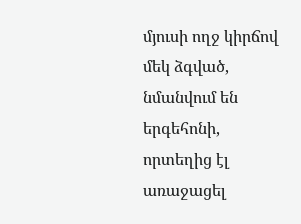մյուսի ողջ կիրճով մեկ ձգված, նմանվում են երգեհոնի, որտեղից էլ առաջացել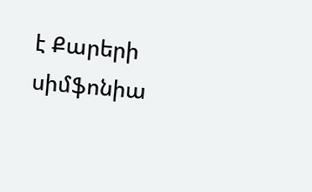է Քարերի սիմֆոնիա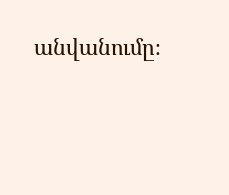անվանումը։